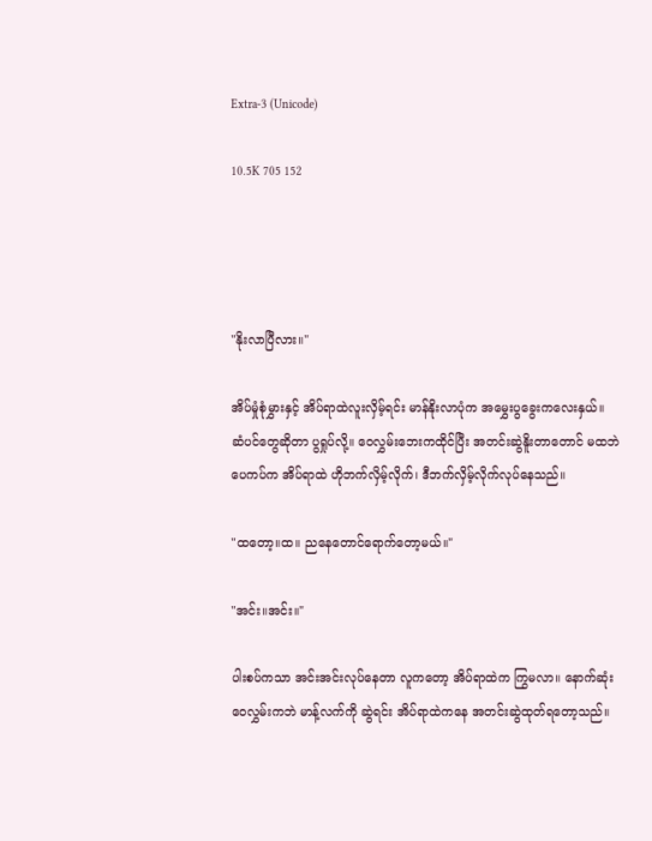Extra-3 (Unicode)

10.5K 705 152




"နိုးလာပြီလား။"

အိပ်မှုံစုံမွှားနှင့် အိပ်ရာထဲလူးလှိမ့်ရင်း မာန်နိုးလာပုံက အမွှေးပွခွေးကလေးနှယ်။ ဆံပင်တွေဆိုတာ ပွရှုပ်လို့။ ဝေလွှမ်းဘေးကထိုင်ပြီး အတင်းဆွဲနိူးတာတောင် မထဘဲ ပေကပ်က အိပ်ရာထဲ ဟိုဘက်လှိမ့်လိုက်၊ ဒီဘက်လှိမ့်လိုက်လုပ်နေသည်။

"ထတော့။ထ။ ညနေတောင်ရောက်တော့မယ်။"

"အင်း။အင်း။"

ပါးစပ်ကသာ အင်းအင်းလုပ်နေတာ လူကတော့ အိပ်ရာထဲက ကြွမလာ။ နောက်ဆုံးဝေလွှမ်းကဘဲ မာန့်လက်ကို ဆွဲရင်း အိပ်ရာထဲကနေ အတင်းဆွဲထုတ်ရတော့သည်။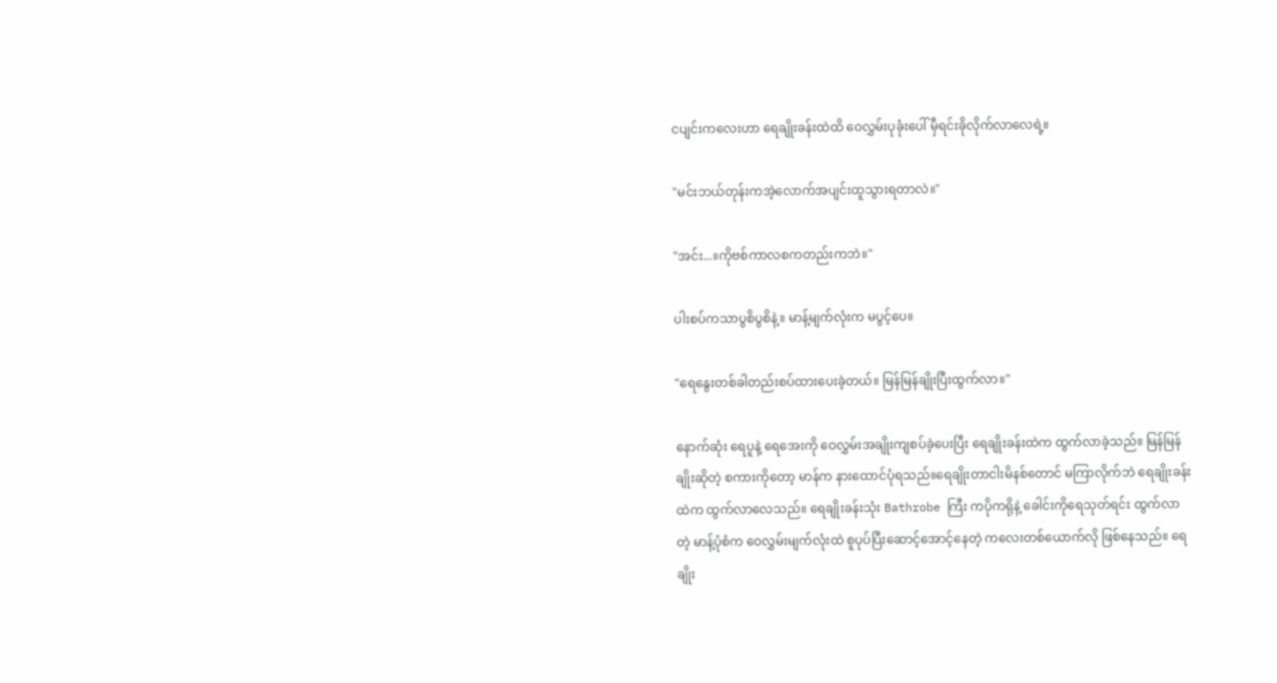ငပျင်းကလေးဟာ ရေချိုးခန်းထဲထိ ဝေလွှမ်းပုခုံးပေါ် မှီရင်းခိုလိုက်လာလေရဲ့။

"မင်းဘယ်တုန်းကအဲ့လောက်အပျင်းထူသွားရတာလဲ။"

"အင်း...။ကိုဗစ်ကာလစကတည်းကဘဲ။"

ပါးစပ်ကသာပွစိပွစိနဲ့။ မာန့်မျက်လုံးက မပွင့်ပေ။

"ရေနွေးတစ်ခါတည်းစပ်ထားပေးခဲ့တယ်။ မြန်မြန်ချိုးပြီးထွက်လာ။"

နောက်ဆုံး ရေပူနဲ့ ရေအေးကို ဝေလွှမ်းအချိုးကျစပ်ခဲ့ပေးပြီး ရေချိုးခန်းထဲက ထွက်လာခဲ့သည်။ မြန်မြန်ချိုးဆိုတဲ့ စကားကိုတော့ မာန်က နားထောင်ပုံရသည်။ရေချိုးတာငါးမိနစ်တောင် မကြာလိုက်ဘဲ ရေချိုးခန်းထဲက ထွက်လာလေသည်။ ရေချိုးခန်းသုံး Bathrobe ကြီး ကပိုကရိုနဲ့ ခေါင်းကိုရေသုတ်ရင်း ထွက်လာတဲ့ မာန့်ပုံစံက ဝေလွှမ်းမျက်လုံးထဲ စူပုပ်ပြီးဆောင့်အောင့်နေတဲ့ ကလေးတစ်ယောက်လို ဖြစ်နေသည်။ ရေချိုး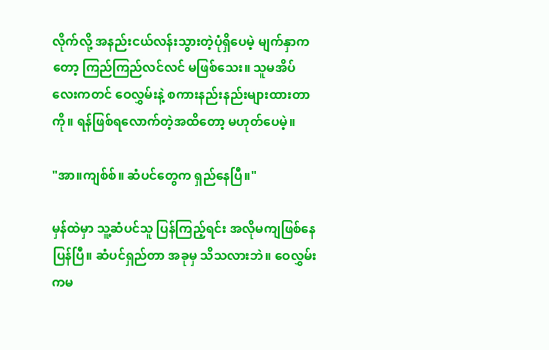လိုက်လို့ အနည်းငယ်လန်းသွားတဲ့ပုံရှိပေမဲ့ မျက်နှာကတော့ ကြည်ကြည်လင်လင် မဖြစ်သေး။ သူမအိပ်လေးကတင် ဝေလွှမ်းနဲ့ စကားနည်းနည်းများထားတာကို။ ရန်ဖြစ်ရလောက်တဲ့အထိတော့ မဟုတ်ပေမဲ့။

"အာ။ကျစ်စ်။ ဆံပင်တွေက ရှည်နေပြီ။"

မှန်ထဲမှာ သူ့ဆံပင်သူ ပြန်ကြည့်ရင်း အလိုမကျဖြစ်နေပြန်ပြီ။ ဆံပင်ရှည်တာ အခုမှ သိသလားဘဲ။ ဝေလွှမ်းကမ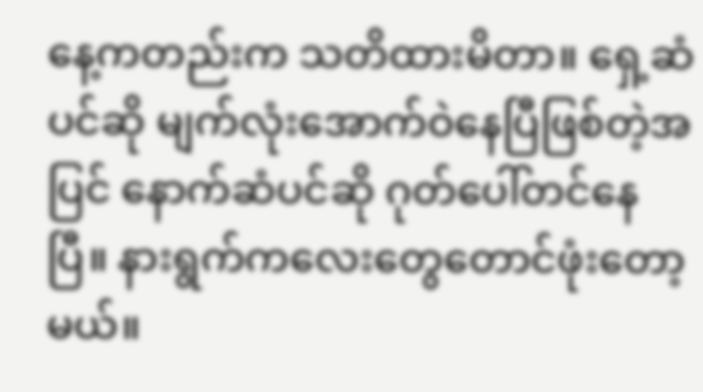နေ့ကတည်းက သတိထားမိတာ။ ရှေ့ဆံပင်ဆို မျက်လုံးအောက်ဝဲနေပြီဖြစ်တဲ့အပြင် နောက်ဆံပင်ဆို ဂုတ်ပေါ်တင်နေပြီ။ နားရွက်ကလေးတွေတောင်ဖုံးတော့မယ်။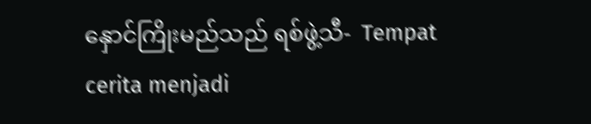နှောင်ကြိုးမည်သည် ရစ်ဖွဲ့သီ-  Tempat cerita menjadi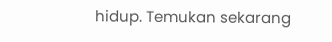hidup. Temukan sekarang